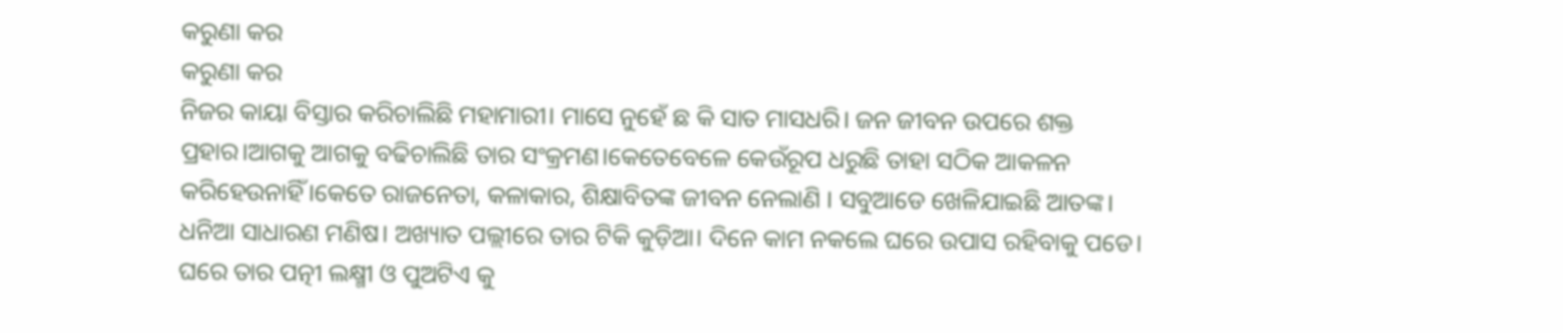କରୁଣା କର
କରୁଣା କର
ନିଜର କାୟା ବିସ୍ତାର କରିଚାଲିଛି ମହାମାରୀ। ମାସେ ନୁହେଁ ଛ କି ସାତ ମାସଧରି। ଜନ ଜୀବନ ଉପରେ ଶକ୍ତ ପ୍ରହାର।ଆଗକୁ ଆଗକୁ ବଢିଚାଲିଛି ତାର ସଂକ୍ରମଣ।କେତେବେଳେ କେଉଁରୂପ ଧରୁଛି ତାହା ସଠିକ ଆକଳନ କରିହେଉନାହିଁ।କେତେ ରାଜନେତା, କଳାକାର, ଶିକ୍ଷାବିତଙ୍କ ଜୀବନ ନେଲାଣି । ସବୁଆଡେ ଖେଳିଯାଇଛି ଆତଙ୍କ।
ଧନିଆ ସାଧାରଣ ମଣିଷ। ଅଖ୍ୟାତ ପଲ୍ଲୀରେ ତାର ଟିକି କୁଡ଼ିଆ। ଦିନେ କାମ ନକଲେ ଘରେ ଉପାସ ରହିବାକୁ ପଡେ। ଘରେ ତାର ପତ୍ନୀ ଲକ୍ଷ୍ମୀ ଓ ପୁଅଟିଏ କୁ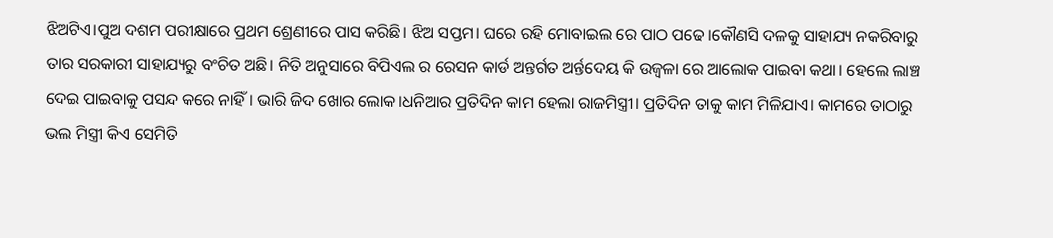ଝିଅଟିଏ।ପୁଅ ଦଶମ ପରୀକ୍ଷାରେ ପ୍ରଥମ ଶ୍ରେଣୀରେ ପାସ କରିଛି। ଝିଅ ସପ୍ତମ। ଘରେ ରହି ମୋବାଇଲ ରେ ପାଠ ପଢେ।କୌଣସି ଦଳକୁ ସାହାଯ୍ୟ ନକରିବାରୁ ତାର ସରକାରୀ ସାହାଯ୍ୟରୁ ବଂଚିତ ଅଛି। ନିତି ଅନୁସାରେ ବିପିଏଲ ର ରେସନ କାର୍ଡ ଅନ୍ତର୍ଗତ ଅର୍ନ୍ତଦେୟ କି ଉଜ୍ଵଳା ରେ ଆଲୋକ ପାଇବା କଥା। ହେଲେ ଲାଞ୍ଚ ଦେଇ ପାଇବାକୁ ପସନ୍ଦ କରେ ନାହିଁ। ଭାରି ଜିଦ ଖୋର ଲୋକ।ଧନିଆର ପ୍ରତିଦିନ କାମ ହେଲା ରାଜମିସ୍ତ୍ରୀ। ପ୍ରତିଦିନ ତାକୁ କାମ ମିଳିଯାଏ। କାମରେ ତାଠାରୁ ଭଲ ମିସ୍ତ୍ରୀ କିଏ ସେମିତି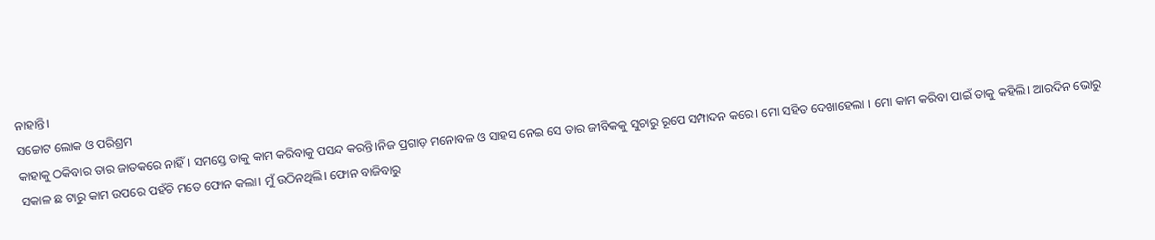ନାହାନ୍ତି।
ସଚ୍ଚୋଟ ଲୋକ ଓ ପରିଶ୍ରମ
କାହାକୁ ଠକିବାର ତାର ଜାତକରେ ନାହିଁ । ସମସ୍ତେ ତାକୁ କାମ କରିବାକୁ ପସନ୍ଦ କରନ୍ତି।ନିଜ ପ୍ରଗାଡ଼ ମନୋବଳ ଓ ସାହସ ନେଇ ସେ ତାର ଜୀବିକକୁ ସୁଚାରୁ ରୂପେ ସମ୍ପାଦନ କରେ। ମୋ ସହିତ ଦେଖାହେଲା । ମୋ କାମ କରିବା ପାଇଁ ତାକୁ କହିଲି। ଆରଦିନ ଭୋରୁ ସକାଳ ଛ ଟାରୁ କାମ ଉପରେ ପହଁଚି ମତେ ଫୋନ କଲା। ମୁଁ ଉଠିନଥିଲି। ଫୋନ ବାଜିବାରୁ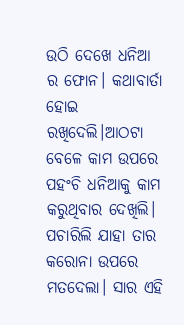ଉଠି ଦେଖେ ଧନିଆ ର ଫୋନ। କଥାବାର୍ତା ହୋଇ ରଖିଦେଲି।ଆଠଟା ବେଳେ କାମ ଉପରେ ପହଂଚି ଧନିଆକୁ କାମ କରୁଥିବାର ଦେଖିଲି। ପଚାରିଲି ଯାହା ତାର କରୋନା ଉପରେ ମତଦେଲା। ସାର ଏହି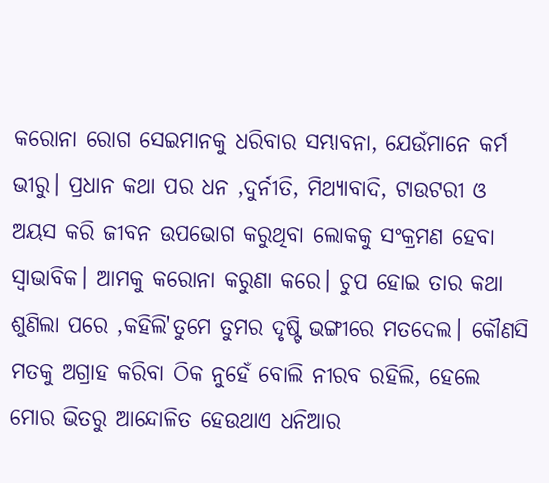କରୋନା ରୋଗ ସେଇମାନକୁ ଧରିବାର ସମ୍ଭାବନା, ଯେଉଁମାନେ କର୍ମ ଭୀରୁ। ପ୍ରଧାନ କଥା ପର ଧନ ,ଦୁର୍ନୀତି, ମିଥ୍ୟାବାଦି, ଟାଉଟରୀ ଓ ଅୟସ କରି ଜୀବନ ଉପଭୋଗ କରୁଥିବା ଲୋକକୁ ସଂକ୍ରମଣ ହେବା ସ୍ବାଭାବିକ। ଆମକୁ କରୋନା କରୁଣା କରେ। ଚୁପ ହୋଇ ତାର କଥା ଶୁଣିଲା ପରେ ,କହିଲି'ତୁମେ ତୁମର ଦୃଷ୍ଟି ଭଙ୍ଗୀରେ ମତଦେଲ। କୌଣସି ମତକୁ ଅଗ୍ରାହ କରିବା ଠିକ ନୁହେଁ ବୋଲି ନୀରବ ରହିଲି, ହେଲେ ମୋର ଭିତରୁ ଆନ୍ଦୋଳିତ ହେଉଥାଏ ଧନିଆର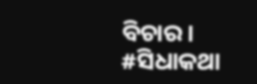ବିଚାର।
#ସିଧାକଥା